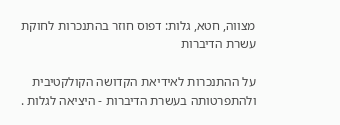מצווה, חטא, גלות: דפוס חוזר בהתנכרות לחוקת עשרת הדיברות

על ההתנכרות לאידיאת הקדושה הקולקטיבית ולהתפרטותה בעשרת הדיברות ‑ היציאה לגלות .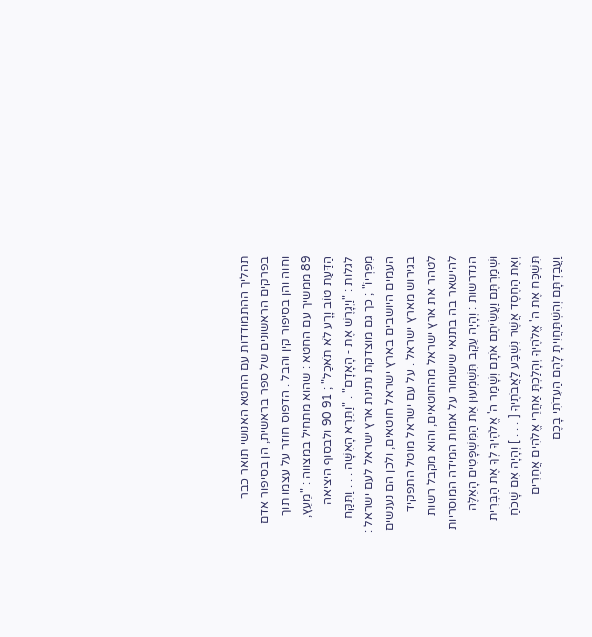תהליך ההתמודדות עם החטא האנושי תואר כבר בפרקים הראשונים של ספר בראשית, הן בסיפור אדם וחוה והן בסיפור קין והבל . הדפוס חוזר על עצמו תוך 89 ממשיך עם החטא : שהוא מתחיל במצווה : "מֵעֵץ, הַדַּעַת טוֹב וָרָע לֹא תֹאכַל" ; 91 90 ולבסוף היציאה לגלות : "וַיְגָרֶשׁ אֶת ‑ הָאָדָם" . "וַתֵּרֶא הָאִשָּׁה . . . וַתִּקַּח מִפִּרְיוֹ" ; כך גם מוצדקת נתינת ארץ ישראל לעם ישראל : העמים היושבים בארץ ישראל חוטאים, ולכן הם נענשים בגירוש מארץ ישראל . על עם ישראל מוטל התפקיד לטהר את ארץ ישראל מהחוטאים, והוא מקבל רשות להישאר בה בתנאי שישמור על אמות המידה המוסריות הנדרשות : וְהָיָה עֵקֶב תִּשְׁמְעוּן אֵת הַמִּשְׁפָּטִים הָאֵלֶּה וּשְׁמַרְתֶּם וַעֲשִׂיתֶם אֹתָם וְשָׁמַר ה' אֱלֹהֶיךָ לְךָ אֶת הַבְּרִית וְאֶת הַחֶסֶד אֲשֶׁר נִשְׁבַּע לַאֲבֹתֶיךָ [ . . . ] וְהָיָה אִם שָׁכֹחַ תִּשְׁכַּח אֶת ה' אֱלֹהֶיךָ וְהָלַכְתָּ אַחֲרֵי אֱלֹהִים אֲחֵרִים וַעֲבַדְתָּם וְהִשְׁתַּחֲוִיתָ לָהֶם הַעִדֹתִי בָכֶם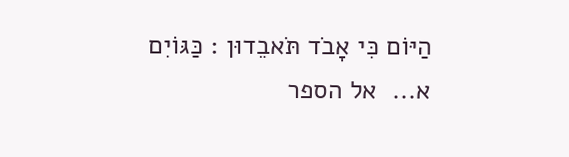הַיּוֹם כִּי אָבֹד תֹּאבֵדוּן : כַּגּוֹיִם א...  אל הספר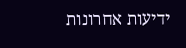ידיעות אחרונות